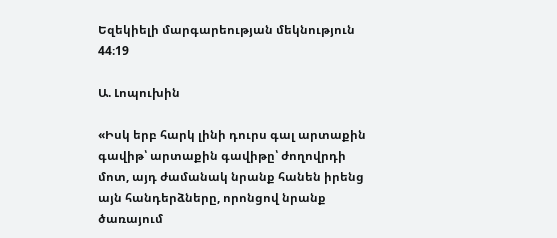Եզեկիելի մարգարեության մեկնություն 44։19

Ա. Լոպուխին

«Իսկ երբ հարկ լինի դուրս գալ արտաքին գավիթ՝ արտաքին գավիթը՝ ժողովրդի մոտ, այդ ժամանակ նրանք հանեն իրենց այն հանդերձները, որոնցով նրանք ծառայում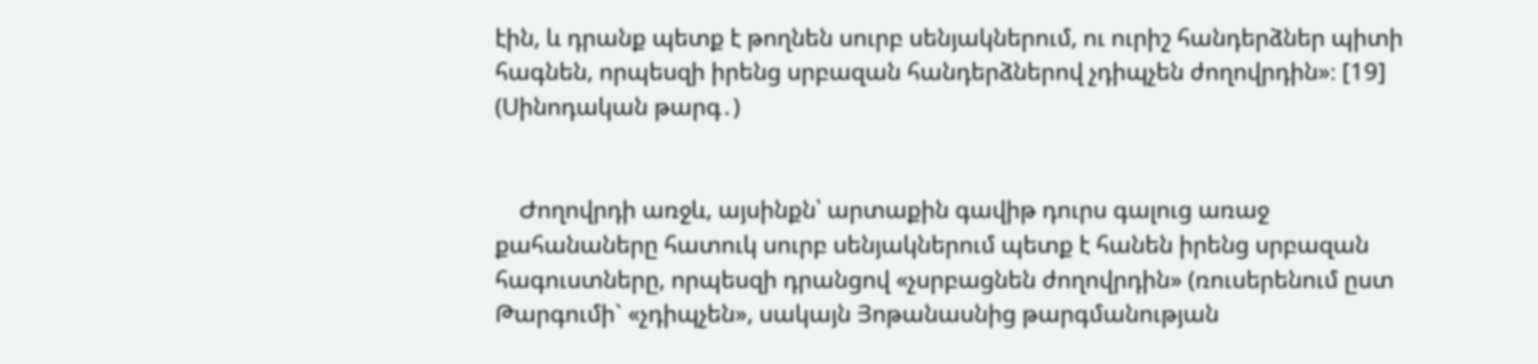էին, և դրանք պետք է թողնեն սուրբ սենյակներում, ու ուրիշ հանդերձներ պիտի հագնեն, որպեսզի իրենց սրբազան հանդերձներով չդիպչեն ժողովրդին»։ [19] (Սինոդական թարգ․)


    Ժողովրդի առջև, այսինքն՝ արտաքին գավիթ դուրս գալուց առաջ քահանաները հատուկ սուրբ սենյակներում պետք է հանեն իրենց սրբազան հագուստները, որպեսզի դրանցով «չսրբացնեն ժողովրդին» (ռուսերենում ըստ Թարգումի` «չդիպչեն», սակայն Յոթանասնից թարգմանության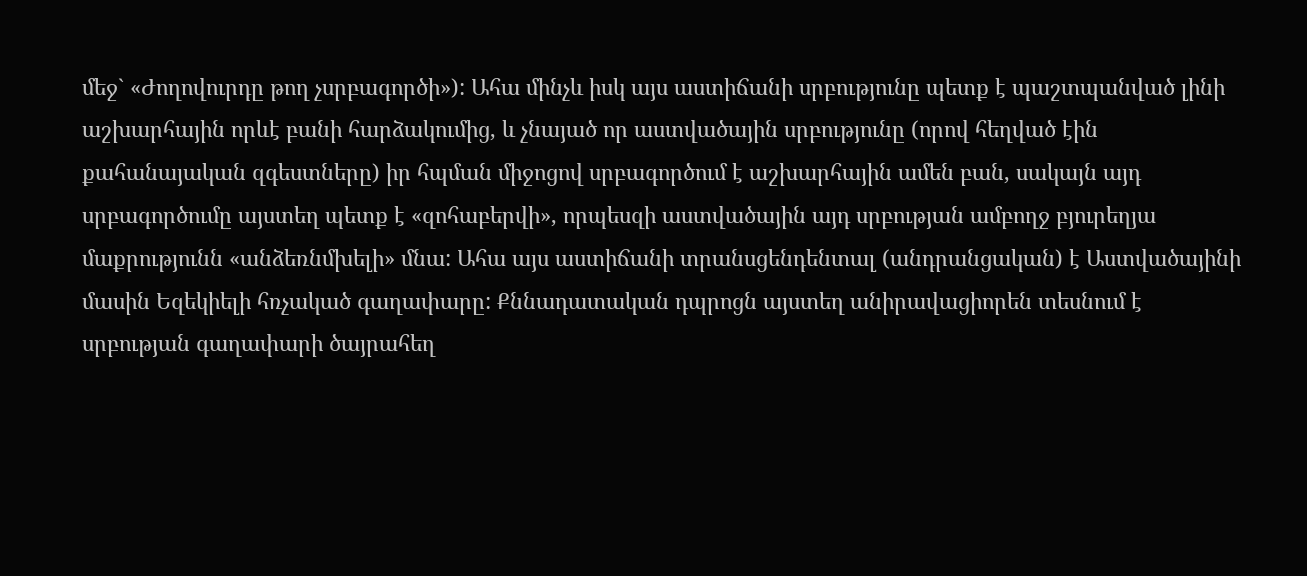մեջ` «Ժողովուրդը թող չսրբագործի»): Ահա մինչև իսկ այս աստիճանի սրբությունը պետք է պաշտպանված լինի աշխարհային որևէ բանի հարձակումից, և չնայած որ աստվածային սրբությունը (որով հեղված էին քահանայական զգեստները) իր հպման միջոցով սրբագործում է աշխարհային ամեն բան, սակայն այդ սրբագործումը այստեղ պետք է «զոհաբերվի», որպեսզի աստվածային այդ սրբության ամբողջ բյուրեղյա մաքրությունն «անձեռնմխելի» մնա: Ահա այս աստիճանի տրանսցենդենտալ (անդրանցական) է Աստվածայինի մասին Եզեկիելի հռչակած գաղափարը: Քննադատական դպրոցն այստեղ անիրավացիորեն տեսնում է սրբության գաղափարի ծայրահեղ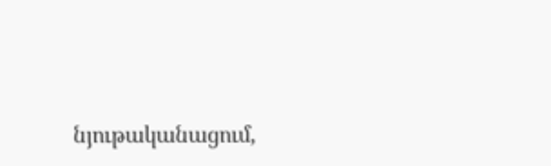նյութականացում,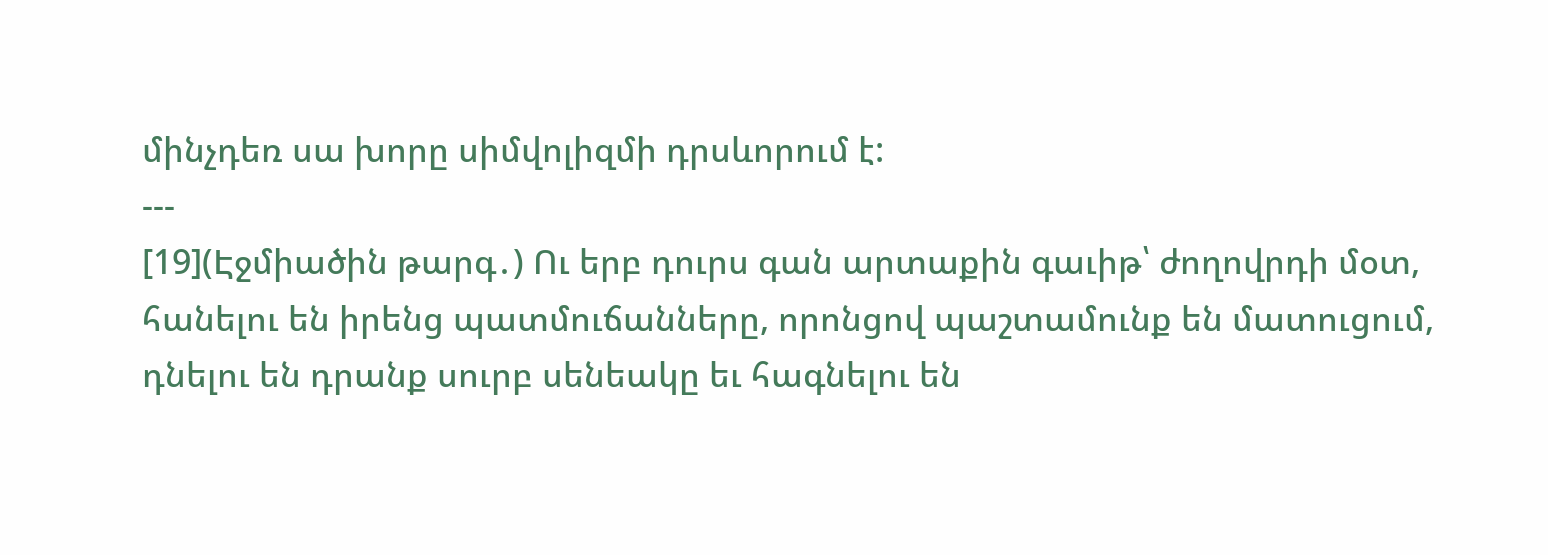մինչդեռ սա խորը սիմվոլիզմի դրսևորում է:
---
[19](Էջմիածին թարգ․) Ու երբ դուրս գան արտաքին գաւիթ՝ ժողովրդի մօտ, հանելու են իրենց պատմուճանները, որոնցով պաշտամունք են մատուցում, դնելու են դրանք սուրբ սենեակը եւ հագնելու են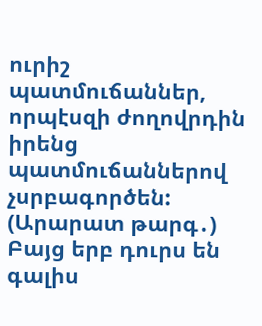ուրիշ պատմուճաններ, որպէսզի ժողովրդին իրենց պատմուճաններով չսրբագործեն:
(Արարատ թարգ․) Բայց երբ դուրս են գալիս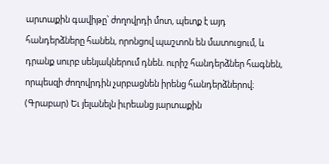արտաքին գավիթը՝ ժողովրդի մոտ, պետք է այդ հանդերձները հանեն, որոնցով պաշտոն են մատուցում, և դրանք սուրբ սենյակներում դնեն. ուրիշ հանդերձներ հագնեն, որպեսզի ժողովրդին չսրբացնեն իրենց հանդերձներով։
(Գրաբար) Եւ յելանելն իւրեանց յարտաքին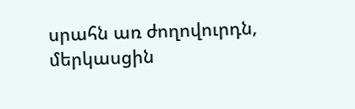սրահն առ ժողովուրդն, մերկասցին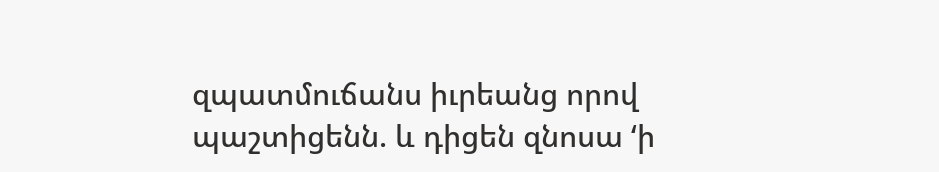զպատմուճանս իւրեանց որով պաշտիցենն. և դիցեն զնոսա ‘ի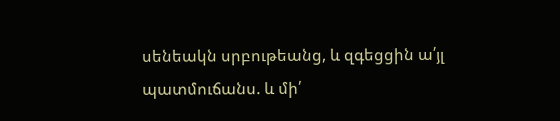սենեակն սրբութեանց, և զգեցցին ա՛յլ պատմուճանս. և մի՛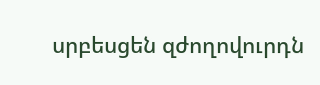սրբեսցեն զժողովուրդն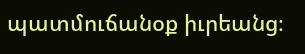պատմուճանօք իւրեանց։